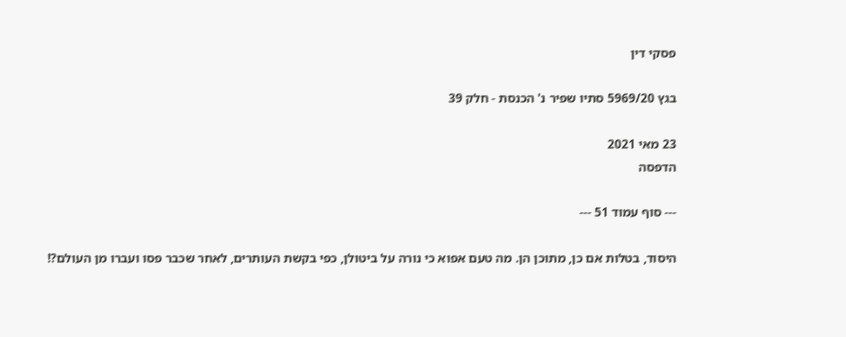פסקי דין

בגץ 5969/20 סתיו שפיר נ' הכנסת - חלק 39

23 מאי 2021
הדפסה

--- סוף עמוד 51 ---

היסוד, בטלות אם כן, מתוכן הן. מה טעם אפוא כי נורה על ביטולן, כפי בקשת העותרים, לאחר שכבר פסו ועברו מן העולם?!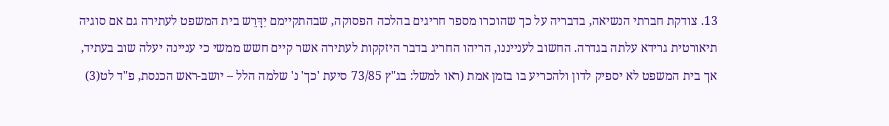13. צודקת חברתי הנשיאה, בדבריה על כך שהוכרו מספר חריגים בהלכה הפסוקה, שבהתקיימם יִדָּרֵש בית המשפט לעתירה גם אם סוגיה תיאורטית גרידא עלתה בגדרה. החשוב לענייננו, הריהו החריג בדבר היזקקות לעתירה אשר קיים חשש ממשי כי עניינה יעלה שוב בעתיד, אך בית המשפט לא יספיק לדון ולהכריע בו בזמן אמת (ראו למשל: בג"ץ 73/85 סיעת 'כך' נ' שלמה הלל – יושב-ראש הכנסת, פ"ד לט(3)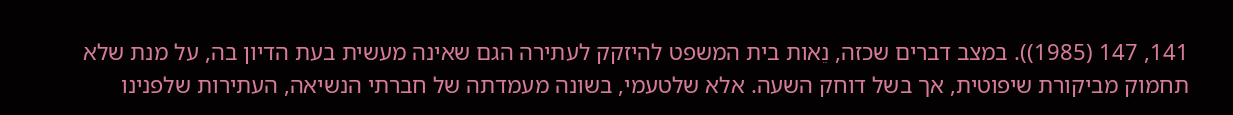141, 147 (1985)). במצב דברים שכזה, נֵאות בית המשפט להיזקק לעתירה הגם שאינה מעשית בעת הדיון בה, על מנת שלא תחמוק מביקורת שיפוטית, אך בשל דוחק השעה. אלא שלטעמי, בשונה מעמדתה של חברתי הנשיאה, העתירות שלפנינו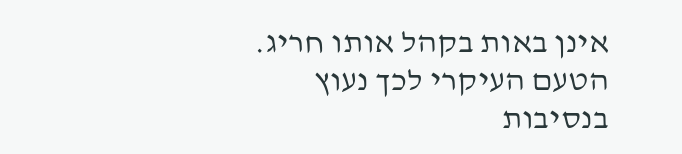אינן באות בקהל אותו חריג. הטעם העיקרי לכך נעוץ בנסיבות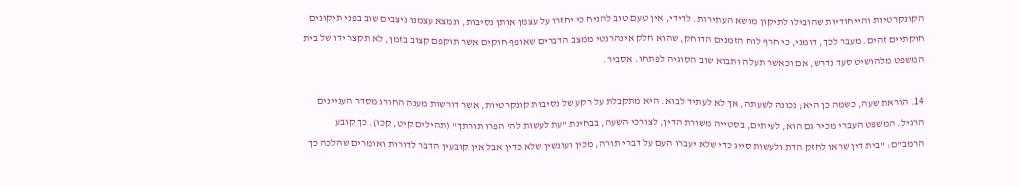הקונקרטיות והייחודיות שהובילו לתיקון מושא העתירות. לדידי, אין טעם טוב להניח כי יחזרו על עצמן אותן נסיבות, ונמצא עצמנו ניצבים שוב בפני תיקונים חוקתיים זהים. מעבר לכך, דומני, כי חרף לוח הזמנים הדוחק, שהוא חלק אינהרנטי ממצב הדברים שאופף חוקים אשר תוקפם קצוב בזמן, לא תקצר ידו של בית המשפט מלהושיט סעד נדרש, אם וכאשר תעלה ותבוא שוב הסוגיה לפתחו. אסביר.

14. הוראת שעה, כשמה כן היא; נכונה לשעתה, אך לא לעתיד לבוא. היא מתקבלת על רקע של נסיבות קונקרטיות, אשר דורשות מענה החורג מסדר העניינים הרגיל. המשפט העברי מכיר גם הוא, לעיתים, בסטייה משורת הדין, לצורכי השעה, בבחינת "עת לעשות לה' הפרו תורתך" (תהילים קיט, קכו). כך קובע הרמב"ם: "בית דין שראו לחזק הדת ולעשות סייג כדי שלא יעברו העם על דברי תורה, מכין ועונשין שלא כדין אבל אין קובעין הדבר לדורות ואומרים שהלכה כך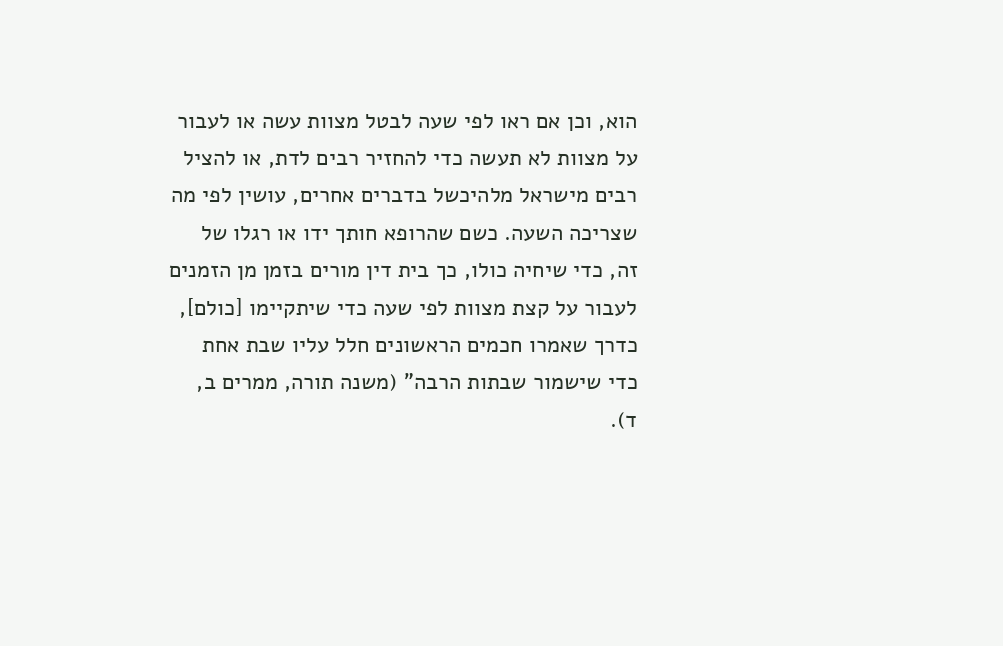הוא, וכן אם ראו לפי שעה לבטל מצוות עשה או לעבור על מצוות לא תעשה כדי להחזיר רבים לדת, או להציל רבים מישראל מלהיכשל בדברים אחרים, עושין לפי מה שצריכה השעה. כשם שהרופא חותך ידו או רגלו של זה, כדי שיחיה כולו, כך בית דין מורים בזמן מן הזמנים לעבור על קצת מצוות לפי שעה כדי שיתקיימו [כולם], כדרך שאמרו חכמים הראשונים חלל עליו שבת אחת כדי שישמור שבתות הרבה" (משנה תורה, ממרים ב, ד).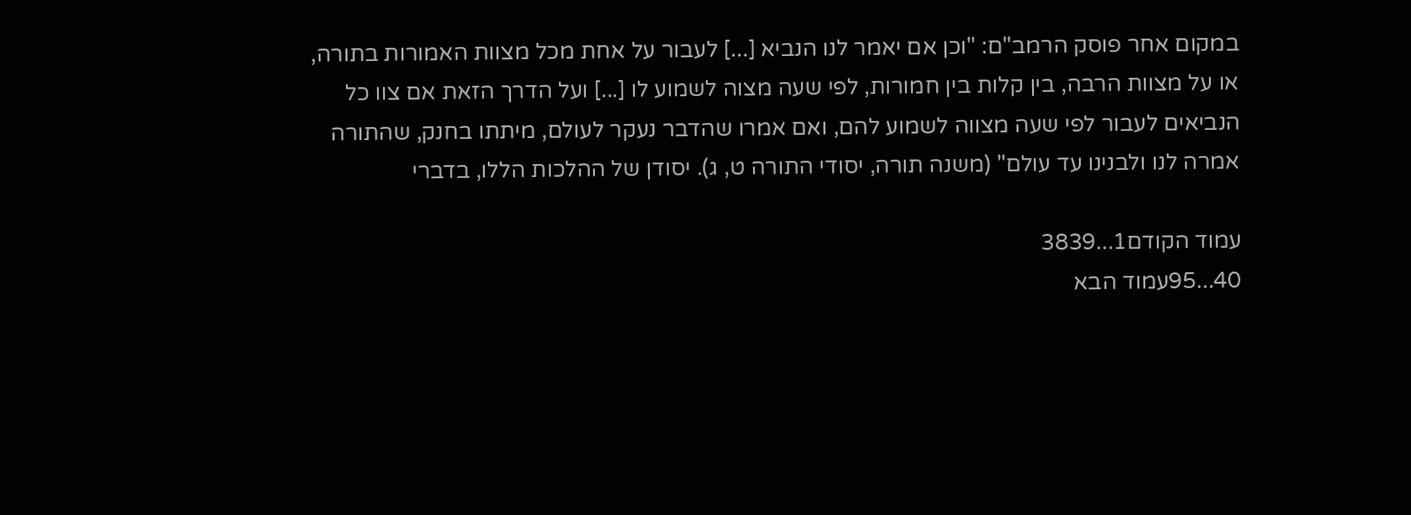במקום אחר פוסק הרמב"ם: "וכן אם יאמר לנו הנביא [...] לעבור על אחת מכל מצוות האמורות בתורה, או על מצוות הרבה, בין קלות בין חמורות, לפי שעה מצוה לשמוע לו [...] ועל הדרך הזאת אם צוו כל הנביאים לעבור לפי שעה מצווה לשמוע להם, ואם אמרו שהדבר נעקר לעולם, מיתתו בחנק, שהתורה אמרה לנו ולבנינו עד עולם" (משנה תורה, יסודי התורה ט, ג). יסודן של ההלכות הללו, בדברי

עמוד הקודם1...3839
40...95עמוד הבא